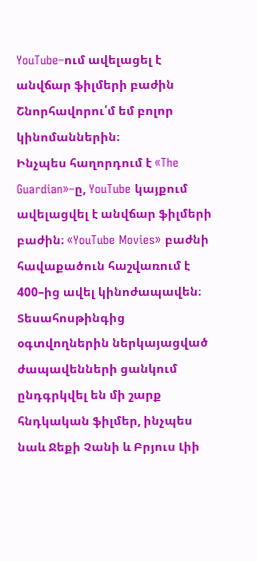YouTube–ում ավելացել է անվճար ֆիլմերի բաժին
Շնորհավորու՛մ եմ բոլոր կինոմաններին։
Ինչպես հաղորդում է «The Guardian»–ը, YouTube կայքում ավելացվել է անվճար ֆիլմերի բաժին։ «YouTube Movies» բաժնի հավաքածուն հաշվառում է 400–ից ավել կինոժապավեն։
Տեսահոսթինգից օգտվողներին ներկայացված ժապավենների ցանկում ընդգրկվել են մի շարք հնդկական ֆիլմեր, ինչպես նաև Ջեքի Չանի և Բրյուս Լիի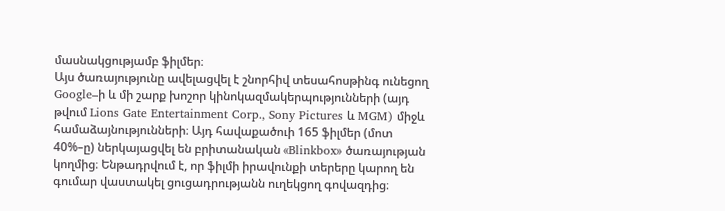մասնակցությամբ ֆիլմեր։
Այս ծառայությունը ավելացվել է շնորհիվ տեսահոսթինգ ունեցող Google–ի և մի շարք խոշոր կինոկազմակերպությունների (այդ թվում Lions Gate Entertainment Corp., Sony Pictures և MGM) միջև համաձայնությունների։ Այդ հավաքածուի 165 ֆիլմեր (մոտ 40%–ը) ներկայացվել են բրիտանական «Blinkbox» ծառայության կողմից։ Ենթադրվում է, որ ֆիլմի իրավունքի տերերը կարող են գումար վաստակել ցուցադրությանն ուղեկցող գովազդից։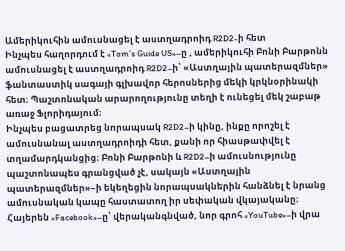Ամերիկուհին ամուսնացել է աստղադրոիդ R2D2-ի հետ
Ինչպես հաղորդում է «Tom’s Guide US»–ը , ամերիկուհի Բոնի Բարթոնն ամուսնացել է աստղադրոիդ R2D2–ի՝ «Աստղային պատերազմներ» ֆանտաստիկ սագայի գլխավոր հերոսներից մեկի կրկնօրինակի հետ։ Պաշտոնական արարողությունը տեղի է ունեցել մեկ շաբաթ առաջ Ֆլորիդայում։
Ինչպես բացատրեց նորապսակ R2D2–ի կինը, ինքը որոշել է ամուսնանալ աստղադրոիդի հետ, քանի որ հիասթափվել է տղամարդկանցից։ Բոնի Բարթոնի և R2D2–ի ամուսնությունը պաշտոնապես գրանցված չէ, սակայն «Աստղային պատերազմներ»–ի եկեղեցին նորապսակներին հանձնել է նրանց ամուսնական կապը հաստատող իր սեփական վկայականը։
Հայերեն «Facebook»–ը՝ վերականգնված, նոր գրոհ «YouTube»–ի վրա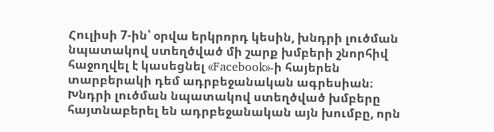Հուլիսի 7-ին՝ օրվա երկրորդ կեսին, խնդրի լուծման նպատակով ստեղծված մի շարք խմբերի շնորհիվ հաջողվել է կասեցնել «Facebook»-ի հայերեն տարբերակի դեմ ադրբեջանական ագրեսիան։
Խնդրի լուծման նպատակով ստեղծված խմբերը հայտնաբերել են ադրբեջանական այն խումբը, որն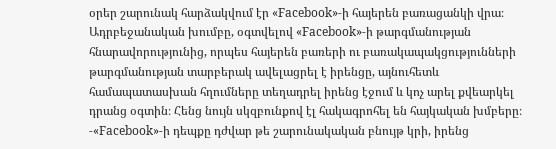օրեր շարունակ հարձակվում էր «Facebook»-ի հայերեն բառացանկի վրա։ Ադրբեջանական խումբը, օգտվելով «Facebook»-ի թարգմանության հնարավորությունից, որպես հայերեն բառերի ու բառակապակցությունների թարգմանության տարբերակ ավելացրել է իրենցը, այնուհետև համապատասխան հղումները տեղադրել իրենց էջում և կոչ արել քվեարկել դրանց օգտին։ Հենց նույն սկզբունքով էլ հակագրոհել են հայկական խմբերը։
-«Facebook»-ի դեպքը դժվար թե շարունակական բնույթ կրի, իրենց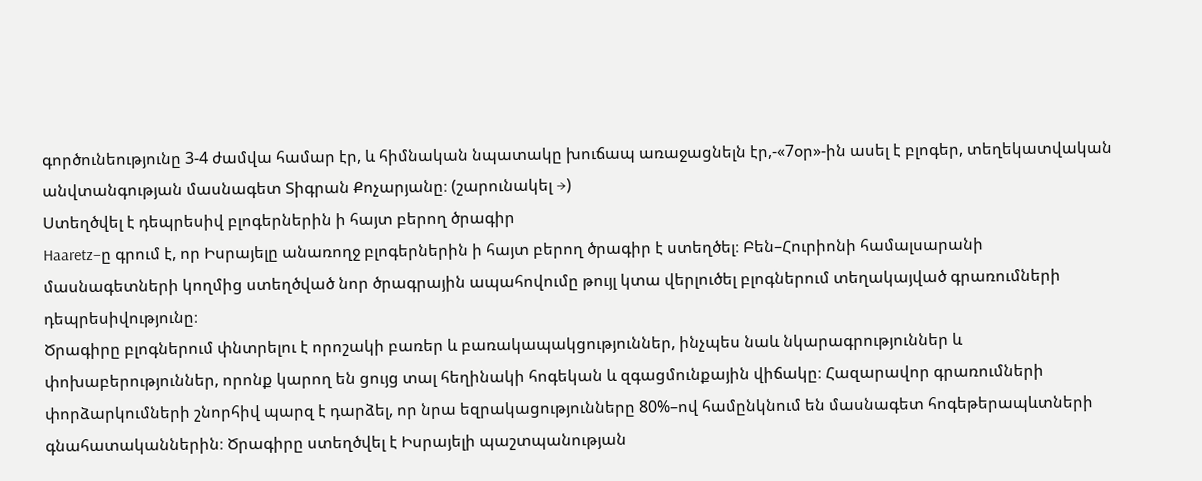գործունեությունը 3-4 ժամվա համար էր, և հիմնական նպատակը խուճապ առաջացնելն էր,-«7օր»-ին ասել է բլոգեր, տեղեկատվական անվտանգության մասնագետ Տիգրան Քոչարյանը։ (շարունակել →)
Ստեղծվել է դեպրեսիվ բլոգերներին ի հայտ բերող ծրագիր
Haaretz–ը գրում է, որ Իսրայելը անառողջ բլոգերներին ի հայտ բերող ծրագիր է ստեղծել։ Բեն–Հուրիոնի համալսարանի մասնագետների կողմից ստեղծված նոր ծրագրային ապահովումը թույլ կտա վերլուծել բլոգներում տեղակայված գրառումների դեպրեսիվությունը։
Ծրագիրը բլոգներում փնտրելու է որոշակի բառեր և բառակապակցություններ, ինչպես նաև նկարագրություններ և փոխաբերություններ, որոնք կարող են ցույց տալ հեղինակի հոգեկան և զգացմունքային վիճակը։ Հազարավոր գրառումների փորձարկումների շնորհիվ պարզ է դարձել, որ նրա եզրակացությունները 80%–ով համընկնում են մասնագետ հոգեթերապևտների գնահատականներին։ Ծրագիրը ստեղծվել է Իսրայելի պաշտպանության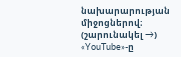նախարարության միջոցներով։ (շարունակել →)
«YouTube»-ը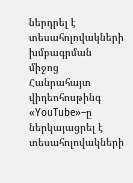ներդրել է տեսահոլովակների խմբագրման միջոց
Հանրահայտ վիդեոհոսթինգ «YouTube»–ը ներկայացրել է տեսահոլովակների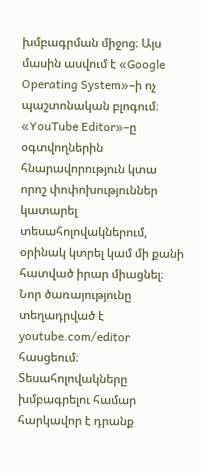խմբագրման միջոց։ Այս մասին ասվում է «Google Operating System»–ի ոչ պաշտոնական բլոգում։
«YouTube Editor»–ը օգտվողներին հնարավորություն կտա որոշ փոփոխություններ կատարել տեսահոլովակներում, օրինակ կտրել կամ մի քանի հատված իրար միացնել։
Նոր ծառայությունը տեղադրված է youtube.com/editor հասցեում։ Տեսահոլովակները խմբագրելու համար հարկավոր է դրանք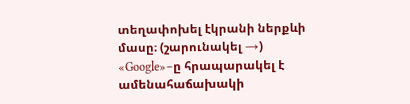տեղափոխել էկրանի ներքևի մասը։ (շարունակել →)
«Google»–ը հրապարակել է ամենահաճախակի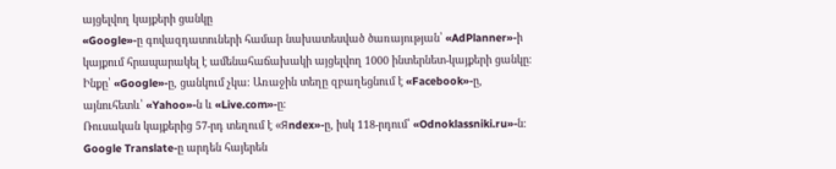այցելվող կայքերի ցանկը
«Google»-ը գովազդատուների համար նախատեսված ծառայության՝ «AdPlanner»-ի կայքում հրապարակել է ամենահաճախակի այցելվող 1000 ինտերնետ-կայքերի ցանկը։ Ինքը՝ «Google»-ը, ցանկում չկա։ Առաջին տեղը զբաղեցնում է «Facebook»-ը, այնուհետև՝ «Yahoo»-ն և «Live.com»-ը։
Ռուսական կայքերից 57-րդ տեղում է «Яndex»-ը, իսկ 118-րդում՝ «Odnoklassniki.ru»-ն։
Google Translate-ը արդեն հայերեն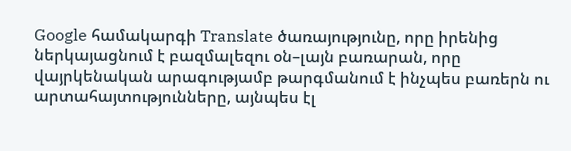Google համակարգի Translate ծառայությունը, որը իրենից ներկայացնում է բազմալեզու օն–լայն բառարան, որը վայրկենական արագությամբ թարգմանում է ինչպես բառերն ու արտահայտությունները, այնպես էլ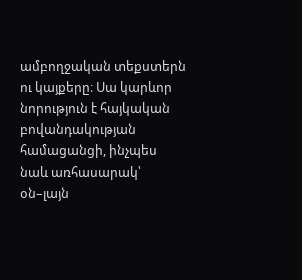ամբողջական տեքստերն ու կայքերը։ Սա կարևոր նորություն է հայկական բովանդակության համացանցի, ինչպես նաև առհասարակ՝ օն–լայն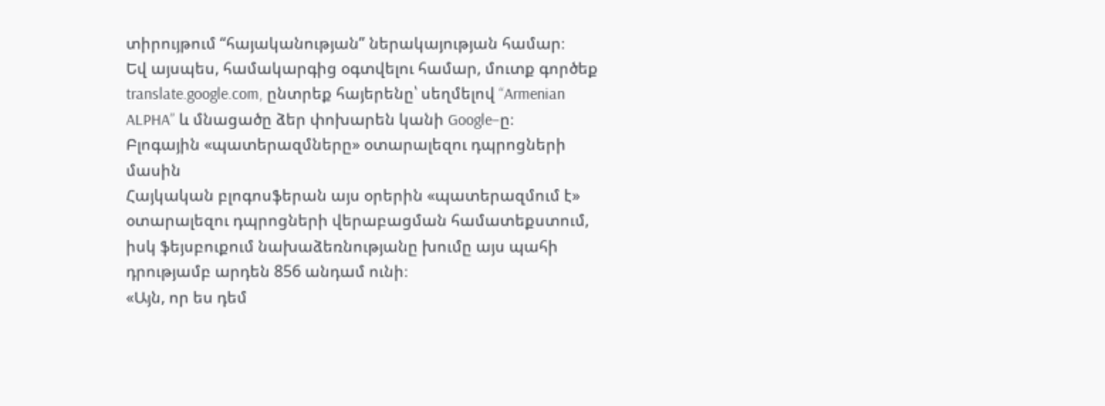տիրույթում “հայականության” ներակայության համար։
Եվ այսպես, համակարգից օգտվելու համար, մուտք գործեք translate.google.com, ընտրեք հայերենը՝ սեղմելով “Armenian ALPHA” և մնացածը ձեր փոխարեն կանի Google–ը։
Բլոգային «պատերազմները» օտարալեզու դպրոցների մասին
Հայկական բլոգոսֆերան այս օրերին «պատերազմում է» օտարալեզու դպրոցների վերաբացման համատեքստում, իսկ ֆեյսբուքում նախաձեռնությանը խումը այս պահի դրությամբ արդեն 856 անդամ ունի։
«Այն, որ ես դեմ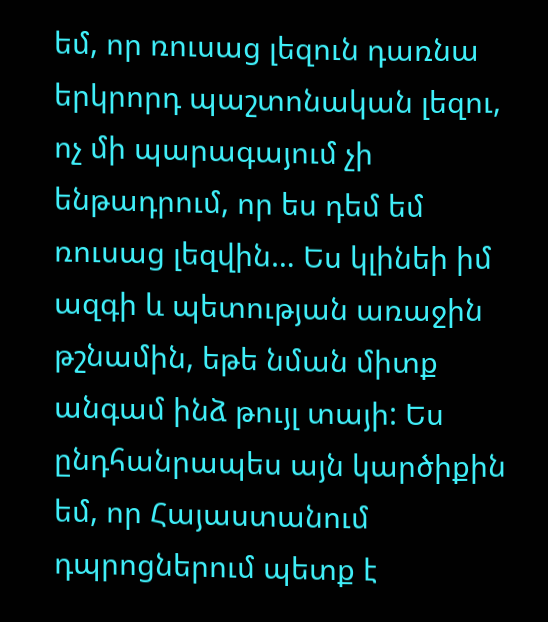եմ, որ ռուսաց լեզուն դառնա երկրորդ պաշտոնական լեզու, ոչ մի պարագայում չի ենթադրում, որ ես դեմ եմ ռուսաց լեզվին… Ես կլինեի իմ ազգի և պետության առաջին թշնամին, եթե նման միտք անգամ ինձ թույլ տայի: Ես ընդհանրապես այն կարծիքին եմ, որ Հայաստանում դպրոցներում պետք է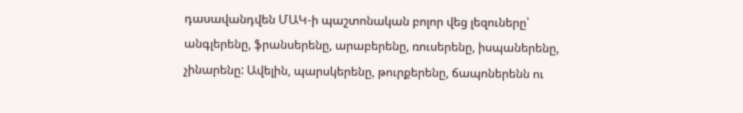դասավանդվեն ՄԱԿ-ի պաշտոնական բոլոր վեց լեզուները՝ անգլերենը, ֆրանսերենը, արաբերենը, ռուսերենը, իսպաներենը, չինարենը: Ավելին, պարսկերենը, թուրքերենը, ճապոներենն ու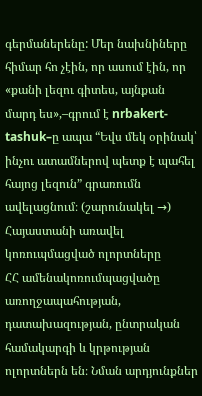գերմաներենը: Մեր նախնիները հիմար հո չէին, որ ասում էին, որ «քանի լեզու գիտես, այնքան մարդ ես»,–գրում է nrbakert-tashuk–ը ապա “Եվս մեկ օրինակ՝ ինչու ատամներով պետք է պահել հայոց լեզուն” գրառումն ավելացնում։ (շարունակել →)
Հայաստանի առավել կոռուպմացված ոլորտները
ՀՀ ամենակոռումպացվածը առողջապահության, դատախազության, ընտրական համակարգի և կրթության ոլորտներն են։ Նման արդյունքներ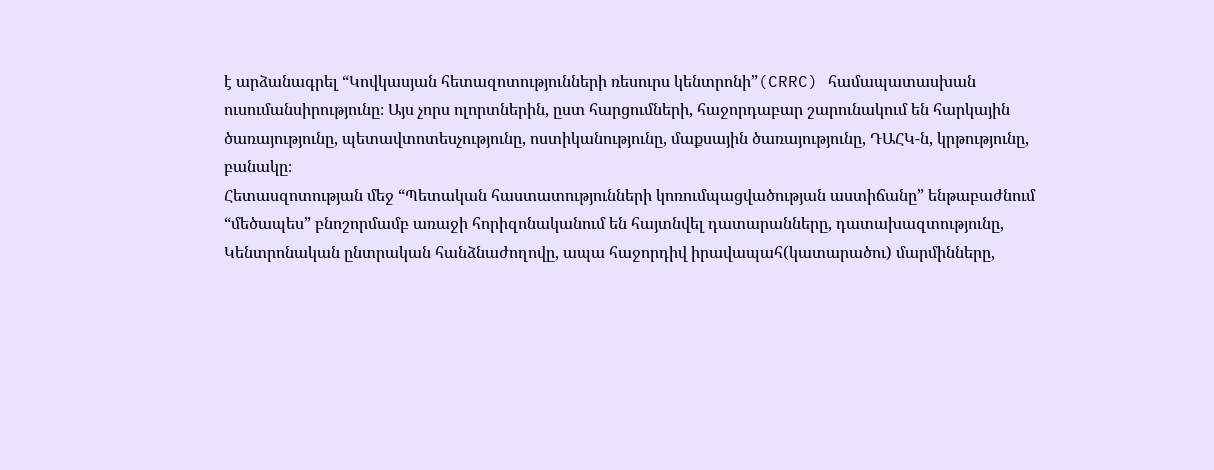է արձանագրել “Կովկասյան հետազոտությունների ռեսուրս կենտրոնի”(CRRC) համապատասխան ուսումանսիրությունը։ Այս չորս ոլորտներին, ըստ հարցումների, հաջորդաբար շարունակում են հարկային ծառայությունը, պետավտոտեսչությունը, ոստիկանությունը, մաքսային ծառայությունը, ԴԱՀԿ-ն, կրթությունը, բանակը։
Հետասզոտության մեջ “Պետական հաստատությունների կոռումպացվածության աստիճանը” ենթաբաժնում “մեծապես” բնոշորմամբ առաջի հորիզոնականում են հայտնվել դատարանները, դատախազտությունը, Կենտրոնական ընտրական հանձնաժողովը, ապա հաջորդիվ իրավապահ(կատարածու) մարմինները,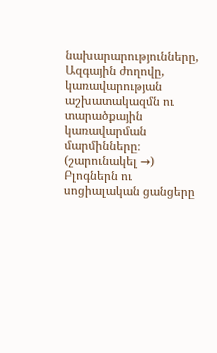նախարարությունները, Ազգային ժողովը, կառավարության աշխատակազմն ու տարածքային կառավարման մարմինները։ (շարունակել →)
Բլոգներն ու սոցիալական ցանցերը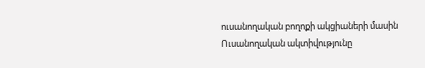ուսանողական բողոքի ակցիաների մասին
Ուսանողական ակտիվությունը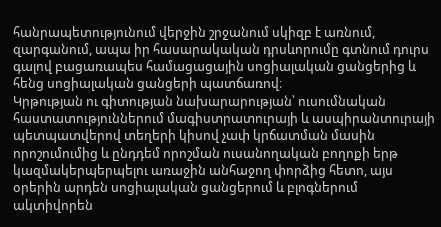հանրապետությունում վերջին շրջանում սկիզբ է առնում, զարգանում, ապա իր հասարակական դրսևորումը գտնում դուրս գալով բացառապես համացացային սոցիալական ցանցերից և հենց սոցիալական ցանցերի պատճառով։
Կրթության ու գիտության նախարարության՝ ուսումնական հաստատություններում մագիստրատուրայի և ասպիրանտուրայի պետպատվերով տեղերի կիսով չափ կրճատման մասին որոշումումից և ընդդեմ որոշման ուսանողական բողոքի երթ կազմակերպերպելու առաջին անհաջող փորձից հետո, այս օրերին արդեն սոցիալական ցանցերում և բլոգներում ակտիվորեն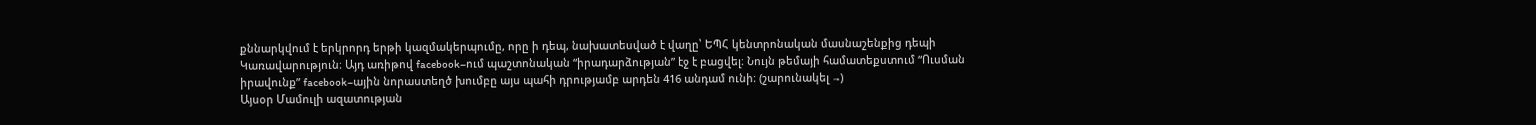քննարկվում է երկրորդ երթի կազմակերպումը, որը ի դեպ, նախատեսված է վաղը՝ ԵՊՀ կենտրոնական մասնաշենքից դեպի Կառավարություն։ Այդ առիթով facebook–ում պաշտոնական “իրադարձության” էջ է բացվել։ Նույն թեմայի համատեքստում “Ուսման իրավունք” facebook–ային նորաստեղծ խումբը այս պահի դրությամբ արդեն 416 անդամ ունի։ (շարունակել →)
Այսօր Մամուլի ազատության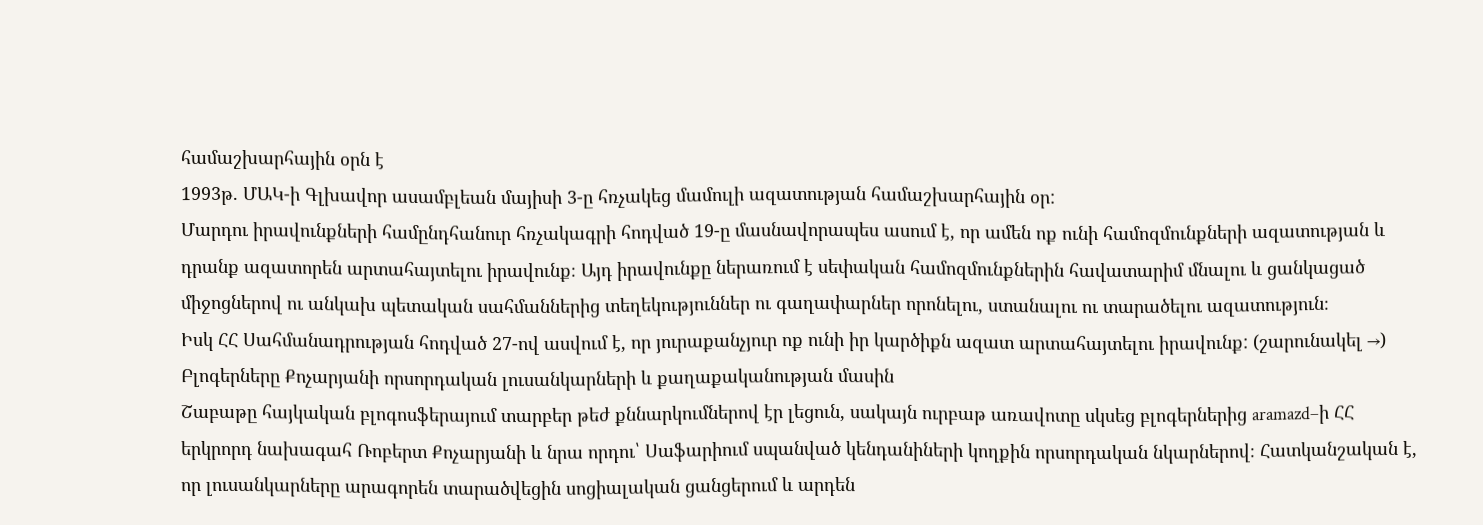համաշխարհային օրն է
1993թ. ՄԱԿ-ի Գլխավոր ասամբլեան մայիսի 3-ը հռչակեց մամուլի ազատության համաշխարհային օր:
Մարդու իրավունքների համընդհանուր հռչակագրի հոդված 19-ը մասնավորապես ասում է, որ ամեն ոք ունի համոզմունքների ազատության և դրանք ազատորեն արտահայտելու իրավունք։ Այդ իրավունքը ներառում է սեփական համոզմունքներին հավատարիմ մնալու և ցանկացած միջոցներով ու անկախ պետական սահմաններից տեղեկություններ ու գաղափարներ որոնելու, ստանալու ու տարածելու ազատություն։
Իսկ ՀՀ Սահմանադրության հոդված 27-ով ասվում է, որ յուրաքանչյուր ոք ունի իր կարծիքն ազատ արտահայտելու իրավունք: (շարունակել →)
Բլոգերները Քոչարյանի որսորդական լուսանկարների և քաղաքականության մասին
Շաբաթը հայկական բլոգոսֆերայում տարբեր թեժ քննարկումներով էր լեցուն, սակայն ուրբաթ առավոտը սկսեց բլոգերներից aramazd–ի ՀՀ երկրորդ նախագահ Ռոբերտ Քոչարյանի և նրա որդու՝ Սաֆարիում սպանված կենդանիների կողքին որսորդական նկարներով։ Հատկանշական է, որ լուսանկարները արագորեն տարածվեցին սոցիալական ցանցերում և արդեն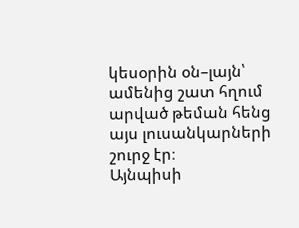կեսօրին օն–լայն՝ ամենից շատ հղում արված թեման հենց այս լուսանկարների շուրջ էր։
Այնպիսի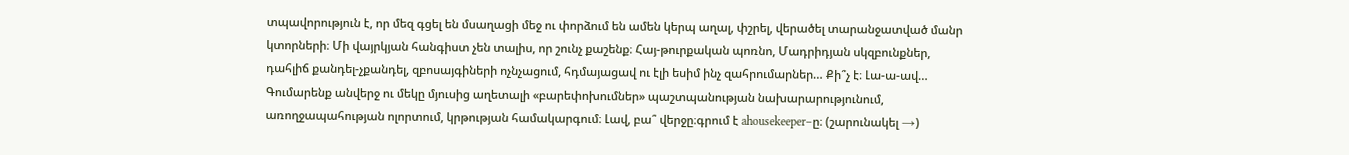տպավորություն է, որ մեզ գցել են մսաղացի մեջ ու փորձում են ամեն կերպ աղալ, փշրել, վերածել տարանջատված մանր կտորների։ Մի վայրկյան հանգիստ չեն տալիս, որ շունչ քաշենք։ Հայ-թուրքական պոռնո, Մադրիդյան սկզբունքներ, դահլիճ քանդել-չքանդել, զբոսայգիների ոչնչացում, հդմայացավ ու էլի եսիմ ինչ զահրումարներ… Քի՞չ է։ Լա-ա-ավ… Գումարենք անվերջ ու մեկը մյուսից աղետալի «բարեփոխումներ» պաշտպանության նախարարությունում, առողջապահության ոլորտում, կրթության համակարգում։ Լավ, բա՞ վերջը։գրում է ahousekeeper–ը։ (շարունակել →)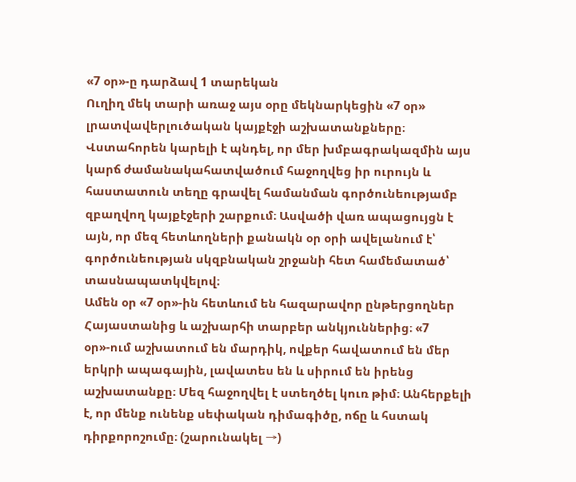«7 օր»-ը դարձավ 1 տարեկան
Ուղիղ մեկ տարի առաջ այս օրը մեկնարկեցին «7 օր» լրատվավերլուծական կայքէջի աշխատանքները։ Վստահորեն կարելի է պնդել, որ մեր խմբագրակազմին այս կարճ ժամանակահատվածում հաջողվեց իր ուրույն և հաստատուն տեղը գրավել համանման գործունեությամբ զբաղվող կայքէջերի շարքում։ Ասվածի վառ ապացույցն է այն, որ մեզ հետևողների քանակն օր օրի ավելանում է՝ գործունեության սկզբնական շրջանի հետ համեմատած՝ տասնապատկվելով։
Ամեն օր «7 օր»-ին հետևում են հազարավոր ընթերցողներ Հայաստանից և աշխարհի տարբեր անկյուններից։ «7 օր»-ում աշխատում են մարդիկ, ովքեր հավատում են մեր երկրի ապագային, լավատես են և սիրում են իրենց աշխատանքը։ Մեզ հաջողվել է ստեղծել կուռ թիմ։ Անհերքելի է, որ մենք ունենք սեփական դիմագիծը, ոճը և հստակ դիրքորոշումը։ (շարունակել →)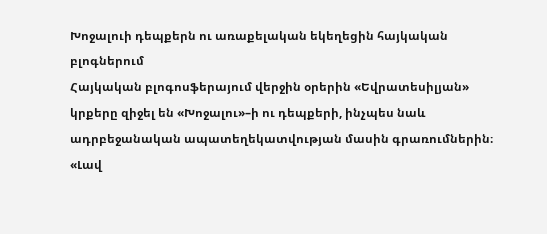Խոջալուի դեպքերն ու առաքելական եկեղեցին հայկական բլոգներում
Հայկական բլոգոսֆերայում վերջին օրերին «Եվրատեսիլյան» կրքերը զիջել են «Խոջալու»–ի ու դեպքերի, ինչպես նաև ադրբեջանական ապատեղեկատվության մասին գրառումներին։ «Լավ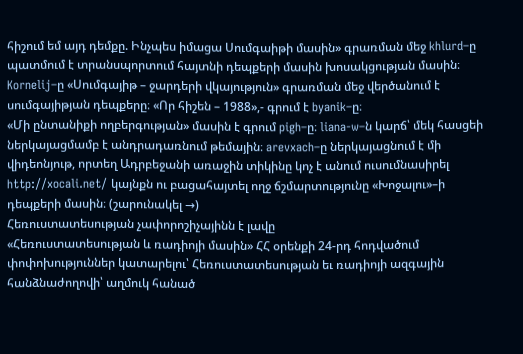հիշում եմ այդ դեմքը. Ինչպես իմացա Սումգաիթի մասին» գրառման մեջ khlurd–ը պատմում է տրանսպորտում հայտնի դեպքերի մասին խոսակցության մասին։ Kornelij–ը «Սումգայիթ – ջարդերի վկայություն» գրառման մեջ վերծանում է սումգայիթյան դեպքերը։ «Որ հիշեն – 1988»,- գրում է byanik–ը։
«Մի ընտանիքի ողբերգության» մասին է գրում pigh–ը։ liana-w–ն կարճ՝ մեկ հասցեի ներկայացմամբ է անդրադառնում թեմային։ arevxach–ը ներկայացնում է մի վիդեոնյութ, որտեղ Ադրբեջանի առաջին տիկինը կոչ է անում ուսումնասիրել http://xocali.net/ կայնքն ու բացահայտել ողջ ճշմարտությունը «Խոջալու»–ի դեպքերի մասին։ (շարունակել →)
Հեռուստատեսության չափորոշիչայինն է լավը
«Հեռուստատեսության և ռադիոյի մասին» ՀՀ օրենքի 24-րդ հոդվածում փոփոխություններ կատարելու՝ Հեռուստատեսության եւ ռադիոյի ազգային հանձնաժողովի՝ աղմուկ հանած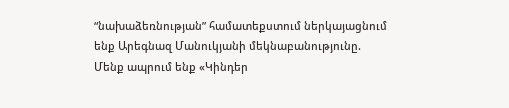“նախաձեռնության” համատեքստում ներկայացնում ենք Արեգնազ Մանուկյանի մեկնաբանությունը.
Մենք ապրում ենք «Կինդեր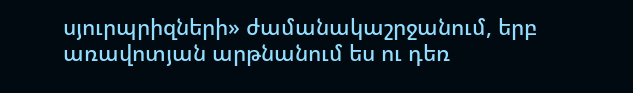սյուրպրիզների» ժամանակաշրջանում, երբ առավոտյան արթնանում ես ու դեռ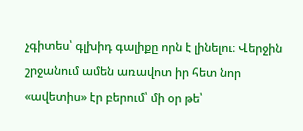չգիտես՝ գլխիդ գալիքը որն է լինելու։ Վերջին շրջանում ամեն առավոտ իր հետ նոր «ավետիս» էր բերում՝ մի օր թե՝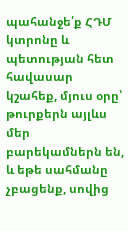պահանջե՛ք ՀԴՄ կտրոնը և պետության հետ հավասար կշահեք, մյուս օրը՝ թուրքերն այլևս մեր բարեկամներն են, և եթե սահմանը չբացենք, սովից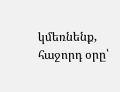կմեռնենք, հաջորդ օրը՝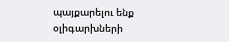պայքարելու ենք օլիգարխների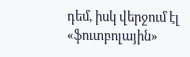դեմ, իսկ վերջում էլ «ֆուտբոլային»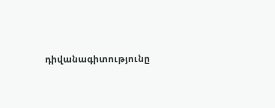դիվանագիտությունը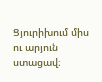Ցյուրիխում միս ու արյուն ստացավ։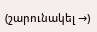(շարունակել →)